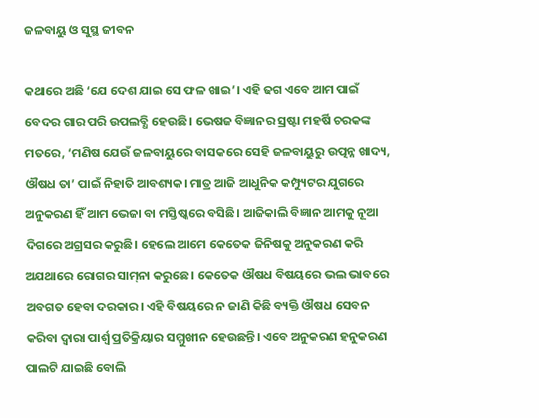ଜଳବାୟୁ ଓ ସୁସ୍ଥ ଜୀବନ

କଥାରେ ଅଛି ‘ଯେ ଦେଶ ଯାଇ ସେ ଫଳ ଖାଇ’। ଏହି ଢଗ ଏବେ ଆମ ପାଇଁ ବେଦର ଗାର ପରି ଉପଲବ୍ଧି ହେଉଛି। ଭେଷଜ ବିଜ୍ଞାନର ସ୍ରଷ୍ଟା ମହର୍ଷି ଚରକଙ୍କ ମତରେ, ‘ମଣିଷ ଯେଉଁ ଜଳବାୟୁରେ ବାସକରେ ସେହି ଜଳବାୟୁରୁ ଉତ୍ପନ୍ନ ଖାଦ୍ୟ, ଔଷଧ ତା’ ପାଇଁ ନିହାତି ଆବଶ୍ୟକ। ମାତ୍ର ଆଜି ଆଧୁନିକ କମ୍ପ୍ୟୁଟର ଯୁଗରେ ଅନୁକରଣ ହିଁ ଆମ ଭେଜା ବା ମସ୍ତିଷ୍କରେ ବସିଛି। ଆଜିକାଲି ବିଜ୍ଞାନ ଆମକୁ ନୂଆ ଦିଗରେ ଅଗ୍ରସର କରୁଛି। ହେଲେ ଆମେ କେତେକ ଜିନିଷକୁ ଅନୁକରଣ କରି ଅଯଥାରେ ରୋଗର ସାମ୍‌ନା କରୁଛେ। କେତେକ ଔଷଧ ବିଷୟରେ ଭଲ ଭାବରେ ଅବଗତ ହେବା ଦରକାର। ଏହି ବିଷୟରେ ନ ଜାଣି କିଛି ବ୍ୟକ୍ତି ଔଷଧ ସେବନ କରିବା ଦ୍ୱାରା ପାର୍ଶ୍ୱ ପ୍ରତିକ୍ରିୟାର ସମ୍ମୁଖୀନ ହେଉଛନ୍ତି। ଏବେ ଅନୁକରଣ ହନୁକରଣ ପାଲଟି ଯାଇଛି ବୋଲି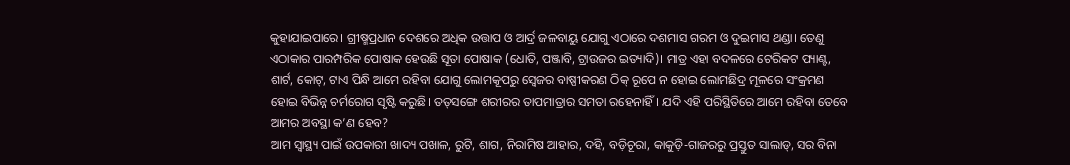କୁହାଯାଇପାରେ। ଗ୍ରୀଷ୍ମପ୍ରଧାନ ଦେଶରେ ଅଧିକ ଉତ୍ତାପ ଓ ଆର୍ଦ୍ର ଜଳବାୟୁ ଯୋଗୁ ଏଠାରେ ଦଶମାସ ଗରମ ଓ ଦୁଇମାସ ଥଣ୍ଡା। ତେଣୁ ଏଠାକାର ପାରମ୍ପରିକ ପୋଷାକ ହେଉଛି ସୂତା ପୋଷାକ (ଧୋତି, ପଞ୍ଜାବି, ଟ୍ରାଉଜର ଇତ୍ୟାଦି)। ମାତ୍ର ଏହା ବଦଳରେ ଟେରିକଟ ପ୍ୟାଣ୍ଟ, ଶାର୍ଟ, କୋଟ୍‌, ଟାଏ ପିନ୍ଧି ଆମେ ରହିବା ଯୋଗୁ ଲୋମକୂପରୁ ସ୍ବେଜର ବାଷ୍ପୀକରଣ ଠିକ୍‌ ରୂପେ ନ ହୋଇ ଲୋମଛିଦ୍ର ମୂଳରେ ସଂକ୍ରମଣ ହୋଇ ବିଭିନ୍ନ ଚର୍ମରୋଗ ସୃଷ୍ଟି କରୁଛି। ତତ୍‌ସଙ୍ଗେ ଶରୀରର ତାପମାତ୍ରାର ସମତା ରହେନାହିଁ। ଯଦି ଏହି ପରିସ୍ଥିତିରେ ଆମେ ରହିବା ତେବେ ଆମର ଅବସ୍ଥା କ’ଣ ହେବ?
ଆମ ସ୍ବାସ୍ଥ୍ୟ ପାଇଁ ଉପକାରୀ ଖାଦ୍ୟ ପଖାଳ, ରୁଟି, ଶାଗ, ନିରାମିଷ ଆହାର, ଦହି, ବଡ଼ିଚୂରା, କାକୁଡ଼ି-ଗାଜରରୁ ପ୍ରସ୍ତୁତ ସାଲାଡ୍‌, ସର ବିନା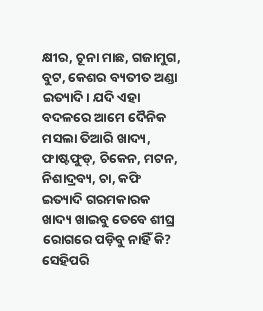କ୍ଷୀର, ଚୂନା ମାଛ, ଗଜାମୁଗ, ବୁଟ, କେଶର ବ୍ୟତୀତ ଅଣ୍ଡା ଇତ୍ୟାଦି। ଯଦି ଏହା ବଦଳରେ ଆମେ ଦୈନିକ ମସଲା ତିଆରି ଖାଦ୍ୟ, ଫାଷ୍ଟଫୁଡ୍‌, ଚିକେନ, ମଟନ, ନିଶାଦ୍ରବ୍ୟ, ଚା, କଫି ଇତ୍ୟାଦି ଗରମକାରକ ଖାଦ୍ୟ ଖାଇବୁ ତେବେ ଶୀଘ୍ର ରୋଗରେ ପଡ଼ିବୁ ନାହିଁ କି? ସେହିପରି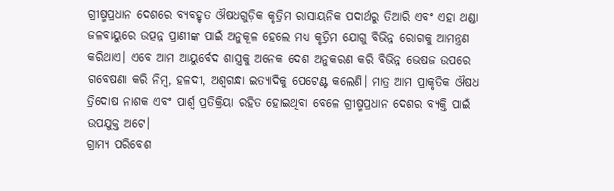ଗ୍ରୀଷ୍ମପ୍ରଧାନ ଦେଶରେ ବ୍ୟବହୃତ ଔଷଧଗୁଡ଼ିକ କୃତ୍ରିମ ରାସାୟନିକ ପଦାର୍ଥରୁ ତିଆରି ଏବଂ ଏହା ଥଣ୍ଡା ଜଳବାୟୁରେ ଉତ୍ପନ୍ନ ପ୍ରାଣୀଙ୍କ ପାଇଁ ଅନୁକୂଳ ହେଲେ ମଧ୍ୟ କୃତ୍ରିମ ଯୋଗୁ ବିଭିନ୍ନ ରୋଗକୁ ଆମନ୍ତ୍ରଣ କରିଥାଏ। ଏବେ ଆମ ଆୟୁର୍ବେଦ ଶାସ୍ତ୍ରକୁ ଅନେକ ଦେଶ ଅନୁକରଣ କରି ବିଭିନ୍ନ ଭେଷଜ ଉପରେ ଗବେଷଣା କରି ନିମ୍ବ, ହଳଦୀ, ଅଶ୍ୱଗନ୍ଧା ଇତ୍ୟାଦିକୁ ପେଟେଣ୍ଟ କଲେଣି। ମାତ୍ର ଆମ ପ୍ରାକୃତିକ ଔଷଧ ତ୍ରିଦୋଷ ନାଶକ ଏବଂ ପାର୍ଶ୍ୱ ପ୍ରତିକ୍ରିୟା ରହିତ ହୋଇଥିବା ବେଳେ ଗ୍ରୀଷ୍ମପ୍ରଧାନ ଦେଶର ବ୍ୟକ୍ତି ପାଇଁ ଉପଯୁକ୍ତ ଅଟେ।
ଗ୍ରାମ୍ୟ ପରିବେଶ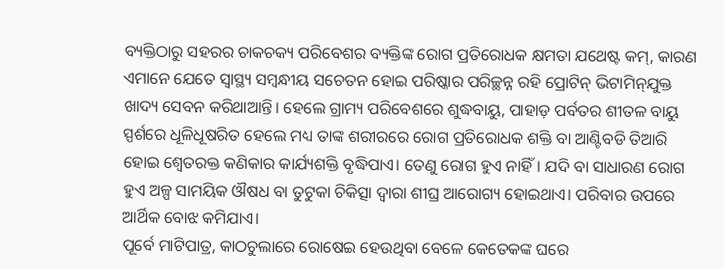ବ୍ୟକ୍ତିଠାରୁ ସହରର ଚାକଚକ୍ୟ ପରିବେଶର ବ୍ୟକ୍ତିଙ୍କ ରୋଗ ପ୍ରତିରୋଧକ କ୍ଷମତା ଯଥେଷ୍ଟ କମ୍‌, କାରଣ ଏମାନେ ଯେତେ ସ୍ବାସ୍ଥ୍ୟ ସମ୍ବନ୍ଧୀୟ ସଚେତନ ହୋଇ ପରିଷ୍କାର ପରିଚ୍ଛନ୍ନ ରହି ପ୍ରୋଟିନ୍‌ ଭିଟାମିନ୍‌ଯୁକ୍ତ ଖାଦ୍ୟ ସେବନ କରିଥାଆନ୍ତି। ହେଲେ ଗ୍ରାମ୍ୟ ପରିବେଶରେ ଶୁଦ୍ଧବାୟୁ, ପାହାଡ଼ ପର୍ବତର ଶୀତଳ ବାୟୁ ସ୍ପର୍ଶରେ ଧୂଳିଧୂଷରିତ ହେଲେ ମଧ୍ୟ ତାଙ୍କ ଶରୀରରେ ରୋଗ ପ୍ରତିରୋଧକ ଶକ୍ତି ବା ଆଣ୍ଟିବଡି ତିଆରି ହୋଇ ଶ୍ୱେତରକ୍ତ କଣିକାର କାର୍ଯ୍ୟଶକ୍ତି ବୃଦ୍ଧିପାଏ। ତେଣୁ ରୋଗ ହୁଏ ନାହିଁ। ଯଦି ବା ସାଧାରଣ ରୋଗ ହୁଏ ଅଳ୍ପ ସାମୟିକ ଔଷଧ ବା ତୁଟୁକା ଚିକିତ୍ସା ଦ୍ୱାରା ଶୀଘ୍ର ଆରୋଗ୍ୟ ହୋଇଥାଏ। ପରିବାର ଉପରେ ଆର୍ଥିକ ବୋଝ କମିଯାଏ।
ପୂର୍ବେ ମାଟିପାତ୍ର, କାଠଚୁଲାରେ ରୋଷେଇ ହେଉଥିବା ବେଳେ କେତେକଙ୍କ ଘରେ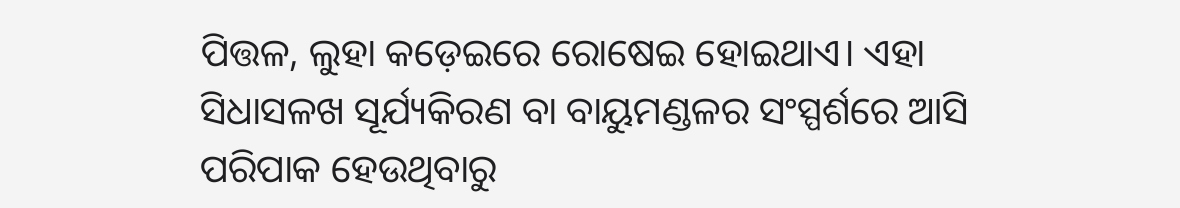ପିତ୍ତଳ, ଲୁହା କଡ଼େଇରେ ରୋଷେଇ ହୋଇଥାଏ। ଏହା ସିଧାସଳଖ ସୂର୍ଯ୍ୟକିରଣ ବା ବାୟୁମଣ୍ଡଳର ସଂସ୍ପର୍ଶରେ ଆସି ପରିପାକ ହେଉଥିବାରୁ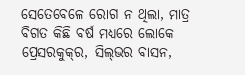ସେତେବେଳେ ରୋଗ ନ ଥିଲା, ମାତ୍ର ବିଗତ କିଛି ବର୍ଷ ମଧ୍ୟରେ ଲୋକେ ପ୍ରେସରକୁକ୍‌ର, ସିଲ୍‌ଭର ବାସନ,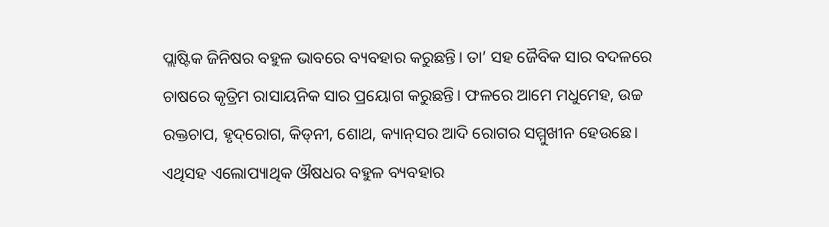ପ୍ଲାଷ୍ଟିକ ଜିନିଷର ବହୁଳ ଭାବରେ ବ୍ୟବହାର କରୁଛନ୍ତି। ତା’ ସହ ଜୈବିକ ସାର ବଦଳରେ ଚାଷରେ କୃତ୍ରିମ ରାସାୟନିକ ସାର ପ୍ରୟୋଗ କରୁଛନ୍ତି। ଫଳରେ ଆମେ ମଧୁମେହ, ଉଚ୍ଚ ରକ୍ତଚାପ, ହୃଦ୍‌ରୋଗ, କିଡ୍‌ନୀ, ଶୋଥ, କ୍ୟାନ୍‌ସର ଆଦି ରୋଗର ସମ୍ମୁଖୀନ ହେଉଛେ। ଏଥିସହ ଏଲୋପ୍ୟାଥିକ ଔଷଧର ବହୁଳ ବ୍ୟବହାର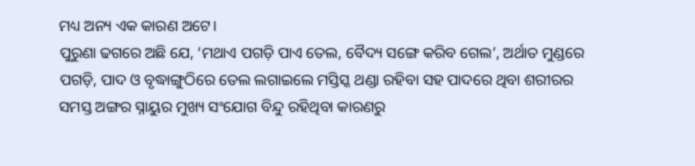ମଧ୍ୟ ଅନ୍ୟ ଏକ କାରଣ ଅଟେ।
ପୁରୁଣା ଢଗରେ ଅଛି ଯେ, ‘ମଥାଏ ପଗଡ଼ି ପାଏ ତେଲ, ବୈଦ୍ୟ ସଙ୍ଗେ କରିବ ଗେଲ’, ଅର୍ଥାତ ମୁଣ୍ଡରେ ପଗଡ଼ି, ପାଦ ଓ ବୃଦ୍ଧାଙ୍ଗୁଠିରେ ତେଲ ଲଗାଇଲେ ମସ୍ତିସ୍କ ଥଣ୍ଡା ରହିବା ସହ ପାଦରେ ଥିବା ଶରୀରର ସମସ୍ତ ଅଙ୍ଗର ସ୍ନାୟୁର ମୁଖ୍ୟ ସଂଯୋଗ ବିନ୍ଦୁ ରହିଥିବା କାରଣରୁ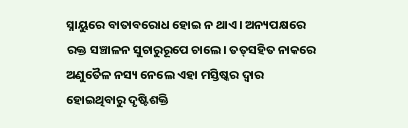ସ୍ନାୟୁରେ ବାତାବରୋଧ ହୋଇ ନ ଥାଏ। ଅନ୍ୟପକ୍ଷରେ ରକ୍ତ ସଞ୍ଚାଳନ ସୁଚାରୁରୂପେ ଚାଲେ। ତତ୍‌ସହିତ ନାକରେ ଅଣୁତୈଳ ନସ୍ୟ ନେଲେ ଏହା ମସ୍ତିଷ୍କର ଦ୍ୱାର ହୋଇଥିବାରୁ ଦୃଷ୍ଟିଶକ୍ତି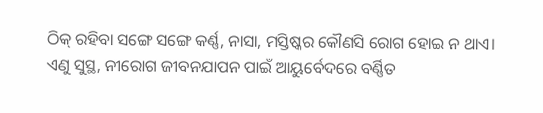ଠିକ୍‌ ରହିବା ସଙ୍ଗେ ସଙ୍ଗେ କର୍ଣ୍ଣ, ନାସା, ମସ୍ତିଷ୍କର କୌଣସି ରୋଗ ହୋଇ ନ ଥାଏ।
ଏଣୁ ସୁସ୍ଥ, ନୀରୋଗ ଜୀବନଯାପନ ପାଇଁ ଆୟୁର୍ବେଦରେ ବର୍ଣ୍ଣିତ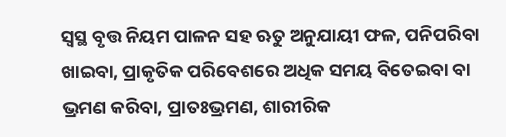ସ୍ବସ୍ଥ ବୃତ୍ତ ନିୟମ ପାଳନ ସହ ଋତୁ ଅନୁଯାୟୀ ଫଳ, ପନିପରିବା ଖାଇବା, ପ୍ରାକୃତିକ ପରିବେଶରେ ଅଧିକ ସମୟ ବିତେଇବା ବା ଭ୍ରମଣ କରିବା, ପ୍ରାତଃଭ୍ରମଣ, ଶାରୀରିକ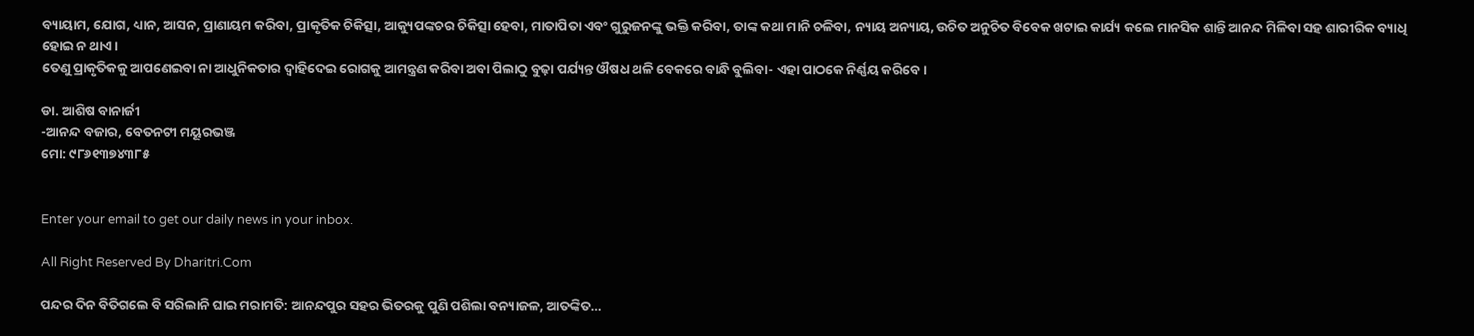ବ୍ୟାୟାମ, ଯୋଗ, ଧ୍ୟାନ, ଆସନ, ପ୍ରାଣାୟମ କରିବା, ପ୍ରାକୃତିକ ଚିକିତ୍ସା, ଆକ୍ୟୁପଙ୍କଚର ଚିକିତ୍ସା ହେବା, ମାତାପିତା ଏବଂ ଗୁରୁଜନଙ୍କୁ ଭକ୍ତି କରିବା, ତାଙ୍କ କଥା ମାନି ଚଳିବା, ନ୍ୟାୟ ଅନ୍ୟାୟ, ଉଚିତ ଅନୁଚିତ ବିବେକ ଖଟାଇ କାର୍ଯ୍ୟ କଲେ ମାନସିକ ଶାନ୍ତି ଆନନ୍ଦ ମିଳିବା ସହ ଶାରୀରିକ ବ୍ୟାଧି ହୋଇ ନ ଥାଏ।
ତେଣୁ ପ୍ରାକୃତିକକୁ ଆପଣେଇବା ନା ଆଧୁନିକତାର ଦ୍ୱାହିଦେଇ ରୋଗକୁ ଆମନ୍ତ୍ରଣ କରିବା ଅବା ପିଲାଠୁ ବୁଢ଼ା ପର୍ଯ୍ୟନ୍ତ ଔଷଧ ଥଳି ବେକରେ ବାନ୍ଧି ବୁଲିବା- ଏହା ପାଠକେ ନିର୍ଣ୍ଣୟ କରିବେ।

ଡା. ଆଶିଷ ବାନାର୍ଜୀ
-ଆନନ୍ଦ ବଜାର, ବେତନଟୀ ମୟୂରଭଞ୍ଜ
ମୋ: ୯୮୬୧୩୭୪୩୮୫


Enter your email to get our daily news in your inbox.

All Right Reserved By Dharitri.Com

ପନ୍ଦର ଦିନ ବିତିଗଲେ ବି ସରିଲାନି ଘାଇ ମରାମତି: ଆନନ୍ଦପୁର ସହର ଭିତରକୁ ପୁଣି ପଶିଲା ବନ୍ୟାଜଳ, ଆତଙ୍କିତ…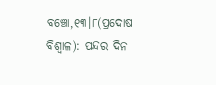ବଞ୍ଚୋ,୧୩।୮(ପ୍ରଦୋଷ ବିଶ୍ୱାଳ): ପନ୍ଦର ଦିନ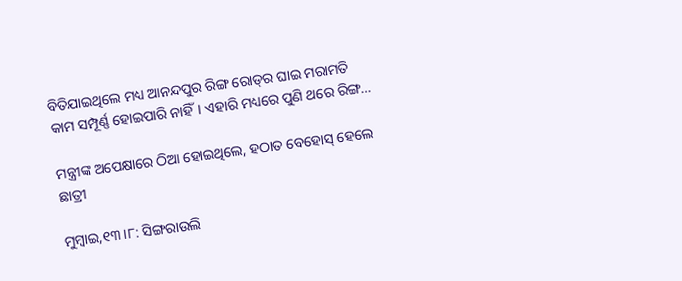ବିତିଯାଇଥିଲେ ମଧ୍ୟ ଆନନ୍ଦପୁର ରିଙ୍ଗ ରୋଡ୍‌ର ଘାଇ ମରାମତି କାମ ସମ୍ପୂର୍ଣ୍ଣ ହୋଇପାରି ନାହିଁ। ଏହାରି ମଧ୍ୟରେ ପୁଣି ଥରେ ରିଙ୍ଗ…

ମନ୍ତ୍ରୀଙ୍କ ଅପେକ୍ଷାରେ ଠିଆ ହୋଇଥିଲେ, ହଠାତ ବେହୋସ୍‌ ହେଲେ ଛାତ୍ରୀ

ମୁମ୍ବାଇ,୧୩।୮: ସିଙ୍ଗରାଉଲି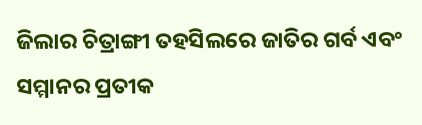ଜିଲାର ଚିତ୍ରାଙ୍ଗୀ ତହସିଲରେ ଜାତିର ଗର୍ବ ଏବଂ ସମ୍ମାନର ପ୍ରତୀକ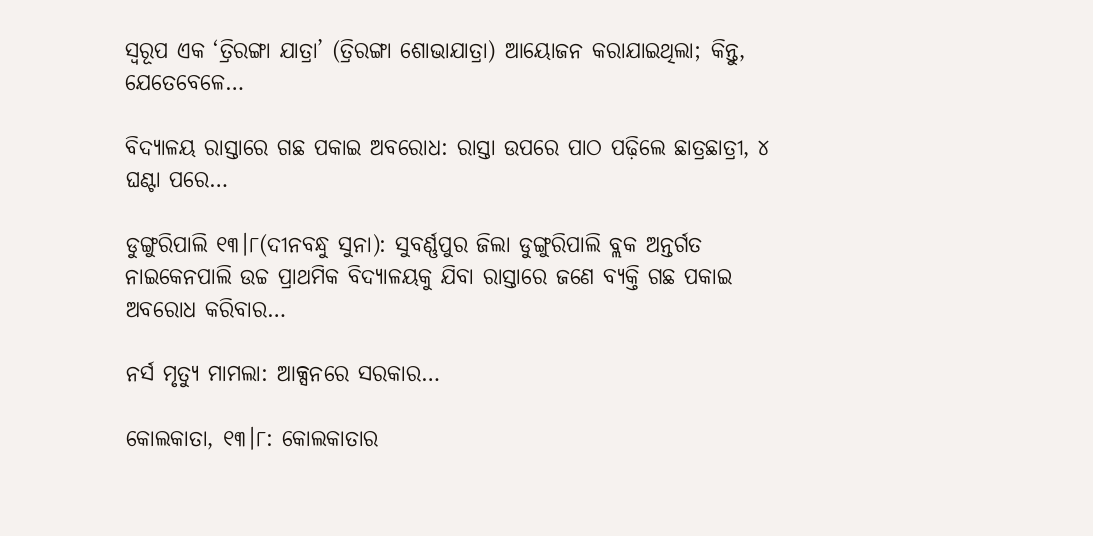ସ୍ବରୂପ ଏକ ‘ତ୍ରିରଙ୍ଗା ଯାତ୍ରା’ (ତ୍ରିରଙ୍ଗା ଶୋଭାଯାତ୍ରା) ଆୟୋଜନ କରାଯାଇଥିଲା; କିନ୍ତୁ, ଯେତେବେଳେ…

ବିଦ୍ୟାଳୟ ରାସ୍ତାରେ ଗଛ ପକାଇ ଅବରୋଧ: ରାସ୍ତା ଉପରେ ପାଠ ପଢ଼ିଲେ ଛାତ୍ରଛାତ୍ରୀ, ୪ ଘଣ୍ଟା ପରେ…

ଡୁଙ୍ଗୁରିପାଲି ୧୩।୮(ଦୀନବନ୍ଧୁ ସୁନା): ସୁବର୍ଣ୍ଣପୁର ଜିଲା ଡୁଙ୍ଗୁରିପାଲି ବ୍ଲକ ଅନ୍ତର୍ଗତ ନାଇକେନପାଲି ଉଚ୍ଚ ପ୍ରାଥମିକ ବିଦ୍ୟାଳୟକୁ ଯିବା ରାସ୍ତାରେ ଜଣେ ବ୍ୟକ୍ତି ଗଛ ପକାଇ ଅବରୋଧ କରିବାର…

ନର୍ସ ମୃତ୍ୟୁ ମାମଲା: ଆକ୍ସନରେ ସରକାର…

କୋଲକାତା, ୧୩।୮: କୋଲକାତାର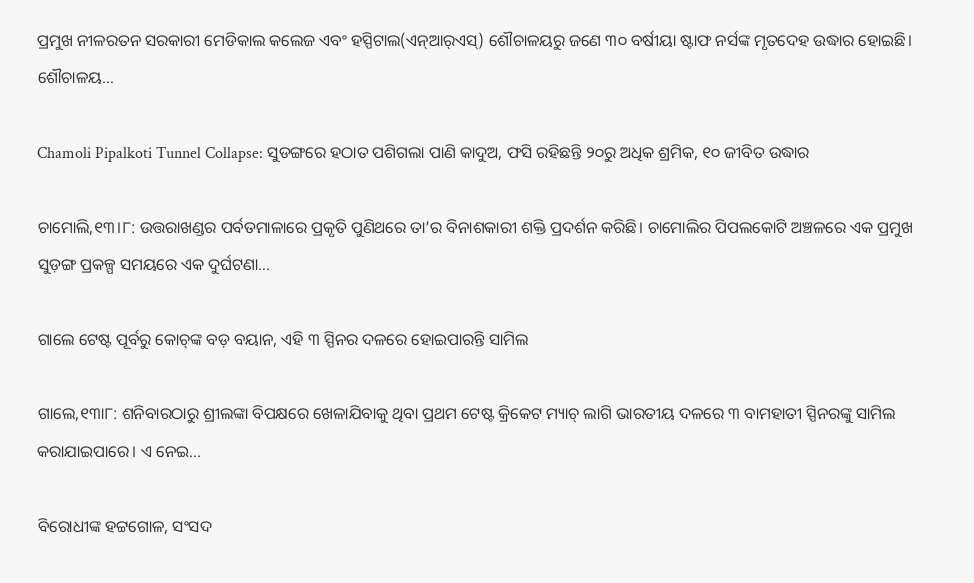ପ୍ରମୁଖ ନୀଳରତନ ସରକାରୀ ମେଡିକାଲ କଲେଜ ଏବଂ ହସ୍ପିଟାଲ(ଏନ୍‌ଆର୍‌ଏସ୍‌) ଶୌଚାଳୟରୁ ଜଣେ ୩୦ ବର୍ଷୀୟା ଷ୍ଟାଫ ନର୍ସଙ୍କ ମୃତଦେହ ଉଦ୍ଧାର ହୋଇଛି। ଶୌଚାଳୟ…

Chamoli Pipalkoti Tunnel Collapse: ସୁଡଙ୍ଗରେ ହଠାତ ପଶିଗଲା ପାଣି କାଦୁଅ, ଫସି ରହିଛନ୍ତି ୨୦ରୁ ଅଧିକ ଶ୍ରମିକ, ୧୦ ଜୀବିତ ଉଦ୍ଧାର

ଚାମୋଲି,୧୩।୮: ଉତ୍ତରାଖଣ୍ଡର ପର୍ବତମାଳାରେ ପ୍ରକୃତି ପୁଣିଥରେ ତା’ର ବିନାଶକାରୀ ଶକ୍ତି ପ୍ରଦର୍ଶନ କରିଛି। ଚାମୋଲିର ପିପଲକୋଟି ଅଞ୍ଚଳରେ ଏକ ପ୍ରମୁଖ ସୁଡ଼ଙ୍ଗ ପ୍ରକଳ୍ପ ସମୟରେ ଏକ ଦୁର୍ଘଟଣା…

ଗାଲେ ଟେଷ୍ଟ ପୂର୍ବରୁ କୋଚ୍‌ଙ୍କ ବଡ଼ ବୟାନ, ଏହି ୩ ସ୍ପିନର ଦଳରେ ହୋଇପାରନ୍ତି ସାମିଲ

ଗାଲେ,୧୩ା୮: ଶନିବାରଠାରୁ ଶ୍ରୀଲଙ୍କା ବିପକ୍ଷରେ ଖେଳାଯିବାକୁ ଥିବା ପ୍ରଥମ ଟେଷ୍ଟ କ୍ରିକେଟ ମ୍ୟାଚ୍‌ ଲାଗି ଭାରତୀୟ ଦଳରେ ୩ ବାମହାତୀ ସ୍ପିନରଙ୍କୁ ସାମିଲ କରାଯାଇପାରେ। ଏ ନେଇ…

ବିରୋଧୀଙ୍କ ହଟ୍ଟଗୋଳ, ସଂସଦ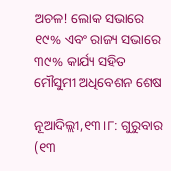ଅଚଳ! ଲୋକ ସଭାରେ ୧୯% ଏବଂ ରାଜ୍ୟ ସଭାରେ ୩୯% କାର୍ଯ୍ୟ ସହିତ ମୌସୁମୀ ଅଧିବେଶନ ଶେଷ

ନୂଆଦିଲ୍ଲୀ,୧୩।୮: ଗୁରୁବାର (୧୩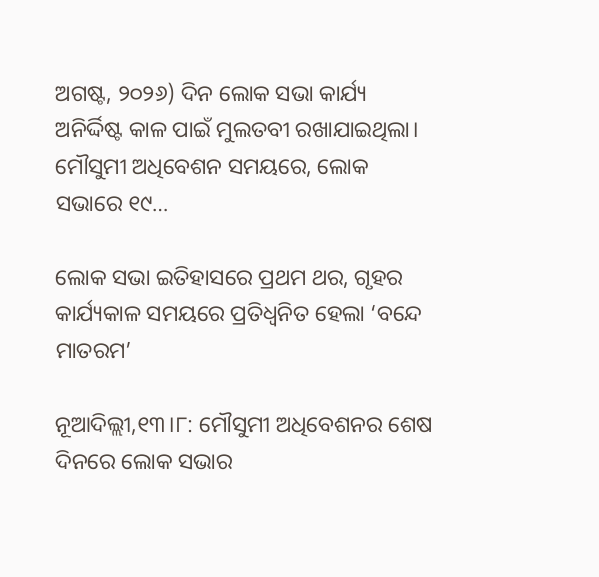ଅଗଷ୍ଟ, ୨୦୨୬) ଦିନ ଲୋକ ସଭା କାର୍ଯ୍ୟ ଅନିର୍ଦ୍ଦିଷ୍ଟ କାଳ ପାଇଁ ମୁଲତବୀ ରଖାଯାଇଥିଲା। ମୌସୁମୀ ଅଧିବେଶନ ସମୟରେ, ଲୋକ ସଭାରେ ୧୯…

ଲୋକ ସଭା ଇତିହାସରେ ପ୍ରଥମ ଥର, ଗୃହର କାର୍ଯ୍ୟକାଳ ସମୟରେ ପ୍ରତିଧ୍ୱନିତ ହେଲା ‘ବନ୍ଦେ ମାତରମ’

ନୂଆଦିଲ୍ଲୀ,୧୩।୮: ମୌସୁମୀ ଅଧିବେଶନର ଶେଷ ଦିନରେ ଲୋକ ସଭାର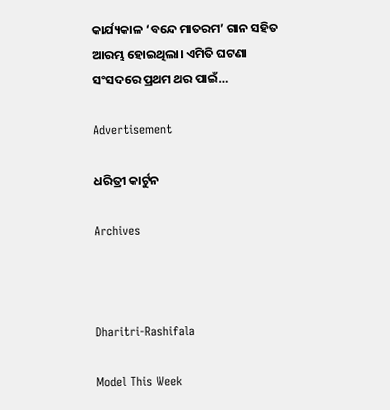କାର୍ଯ୍ୟକାଳ ‘ବନ୍ଦେ ମାତରମ’ ଗାନ ସହିତ ଆରମ୍ଭ ହୋଇଥିଲା। ଏମିତି ଘଟଣା ସଂସଦରେ ପ୍ରଥମ ଥର ପାଇଁ…

Advertisement

ଧରିତ୍ରୀ କାର୍ଟୁନ

Archives



Dharitri-Rashifala

Model This Week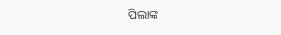ପିଲାଙ୍କ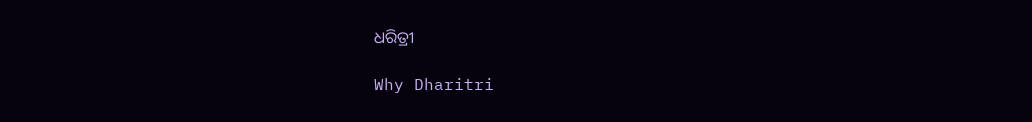ଧରିତ୍ରୀ

Why Dharitri